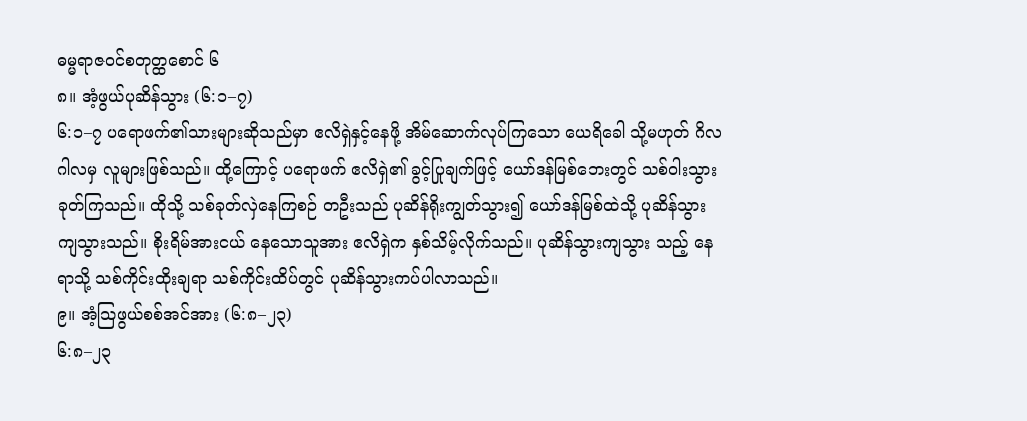ဓမ္မရာဇဝင်စတုတ္ထစောင် ၆
၈။ အံ့ဖွယ်ပုဆိန်သွား (၆:၁–၇)
၆:၁–၇ ပရောဖက်၏သားများဆိုသည်မှာ ဧလိရှဲနှင့်နေဖို့ အိမ်ဆောက်လုပ်ကြသော ယေရိခေါ သို့မဟုတ် ဂိလဂါလမှ လူများဖြစ်သည်။ ထို့ကြောင့် ပရောဖက် ဧလိရှဲ၏ ခွင့်ပြုချက်ဖြင့် ယော်ဒန်မြစ်ဘေးတွင် သစ်ဝါးသွားခုတ်ကြသည်။ ထိုသို့ သစ်ခုတ်လှဲနေကြစဉ် တဦးသည် ပုဆိန်ရိုးကျွတ်သွား၍ ယော်ဒန်မြစ်ထဲသို့ ပုဆိန်သွား ကျသွားသည်။ စိုးရိမ်အားငယ် နေသောသူအား ဧလိရှဲက နှစ်သိမ့်လိုက်သည်။ ပုဆိန်သွားကျသွား သည့် နေရာသို့ သစ်ကိုင်းထိုးချရာ သစ်ကိုင်းထိပ်တွင် ပုဆိန်သွားကပ်ပါလာသည်။
၉။ အံ့သြဖွယ်စစ်အင်အား (၆:၈–၂၃)
၆:၈–၂၃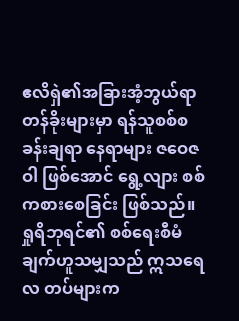ဧလိရှဲ၏အခြားအံ့ဘွယ်ရာ တန်ခိုးများမှာ ရန်သူစစ်စခန်းချရာ နေရာများ ဇဝေဇဝါ ဖြစ်အောင် ရွေ့လျား စစ်ကစားစေခြင်း ဖြစ်သည်။ ရှုရိဘုရင်၏ စစ်ရေးစီမံချက်ဟူသမျှသည် ဣသရေလ တပ်များက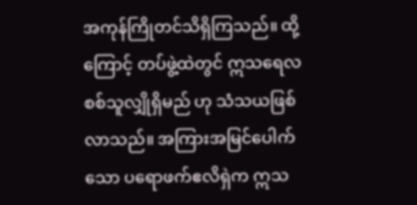အကုန်ကြိုတင်သိရှိကြသည်။ ထို့ကြောင့် တပ်ဖွဲ့ထဲတွင် ဣသရေလ စစ်သူလျှိုရှိမည် ဟု သံသယဖြစ်လာသည်။ အကြားအမြင်ပေါက်သော ပရောဖက်ဧလိရှဲက ဣသ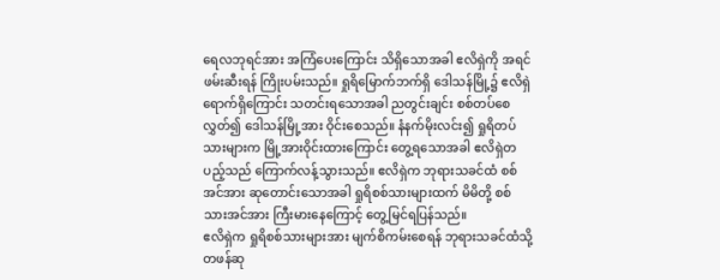ရေလဘုရင်အား အကြံပေးကြောင်း သိရှိသောအခါ ဧလိရှဲကို အရင်ဖမ်းဆီးရန် ကြိုးပမ်းသည်။ ရှုရိမြောက်ဘက်ရှိ ဒေါသန်မြို့၌ ဧလိရှဲရောက်ရှိကြောင်း သတင်းရသောအခါ ညတွင်းချင်း စစ်တပ်စေလွှတ်၍ ဒေါသန်မြို့အား ဝိုင်းစေသည်။ နံနက်မိုးလင်း၍ ရှုရိတပ်သားများက မြို့အားဝိုင်းထားကြောင်း တွေ့ရသောအခါ ဧလိရှဲတပည့်သည် ကြောက်လန့်သွားသည်။ ဧလိရှဲက ဘုရားသခင်ထံ စစ်အင်အား ဆုတောင်းသောအခါ ရှုရိစစ်သားများထက် မိမိတို့ စစ်သားအင်အား ကြီးမားနေကြောင့် တွေ့မြင်ရပြန်သည်။
ဧလိရှဲက ရှုရိစစ်သားများအား မျက်စိကမ်းစေရန် ဘုရားသခင်ထံသို့ တဖန်ဆု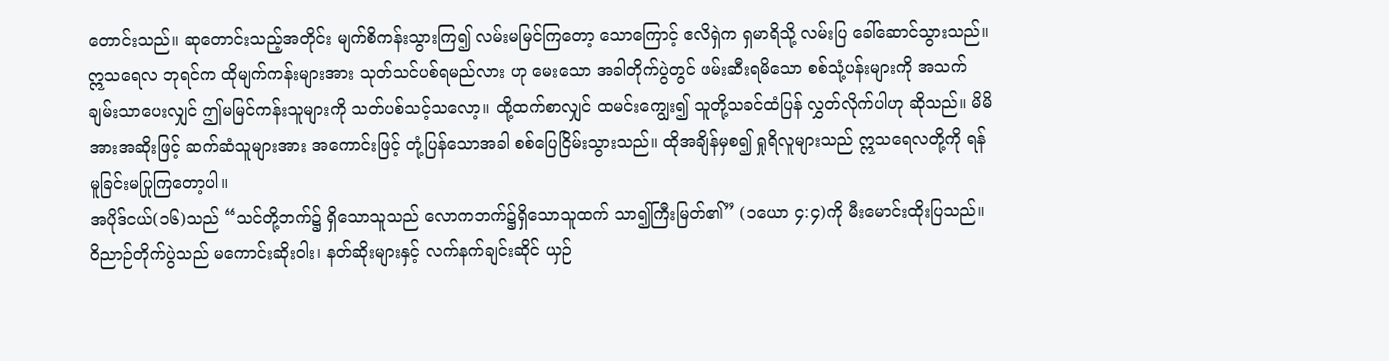တောင်းသည်။ ဆုတောင်းသည့်အတိုင်း မျက်စိကန်းသွားကြ၍ လမ်းမမြင်ကြတော့ သောကြောင့် ဧလိရှဲက ရှမာရိသို့ လမ်းပြ ခေါ်ဆောင်သွားသည်။ ဣသရေလ ဘုရင်က ထိုမျက်ကန်းများအား သုတ်သင်ပစ်ရမည်လား ဟု မေးသော အခါတိုက်ပွဲတွင် ဖမ်းဆီးရမိသော စစ်သုံ့ပန်းများကို အသက်ချမ်းသာပေးလျှင် ဤမမြင်ကန်းသူများကို သတ်ပစ်သင့်သလော့။ ထို့ထက်စာလျှင် ထမင်းကျွေး၍ သူတို့သခင်ထံပြန် လွှတ်လိုက်ပါဟု ဆိုသည်။ မိမိအားအဆိုးဖြင့် ဆက်ဆံသူများအား အကောင်းဖြင့် တုံ့ပြန်သောအခါ စစ်ပြေငြိမ်းသွားသည်။ ထိုအချိန်မှစ၍ ရှုရိလူများသည် ဣသရေလတို့ကို ရန်မူခြင်းမပြုကြတော့ပါ။
အပိုဒ်ငယ်(၁၆)သည် “သင်တို့ဘက်၌ ရှိသောသူသည် လောကဘက်၌ရှိသောသူထက် သာ၍ကြီးမြတ်၏” (၁ယော ၄:၄)ကို မီးမောင်းထိုးပြသည်။ ဝိညာဉ်တိုက်ပွဲသည် မကောင်းဆိုးဝါး၊ နတ်ဆိုးများနှင့် လက်နက်ချင်းဆိုင် ယှဉ်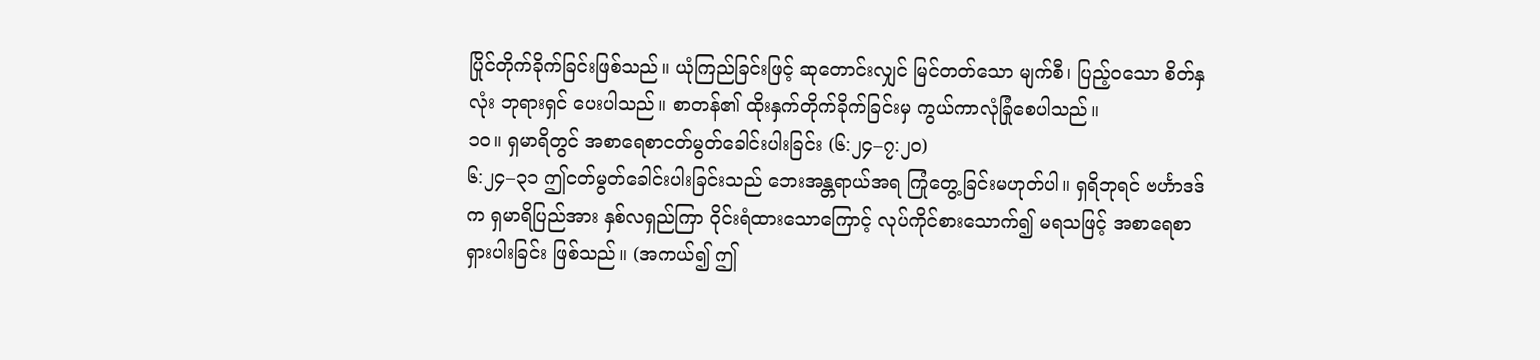ပြိုင်တိုက်ခိုက်ခြင်းဖြစ်သည်။ ယုံကြည်ခြင်းဖြင့် ဆုတောင်းလျှင် မြင်တတ်သော မျက်စီ၊ ပြည့်ဝသော စိတ်နှလုံး ဘုရားရှင် ပေးပါသည်။ စာတန်၏ ထိုးနှက်တိုက်ခိုက်ခြင်းမှ ကွယ်ကာလုံခြုံစေပါသည်။
၁၀။ ရှမာရိတွင် အစာရေစာငတ်မွတ်ခေါင်းပါးခြင်း (၆:၂၄–၇:၂၀)
၆:၂၄–၃၁ ဤငတ်မွတ်ခေါင်းပါးခြင်းသည် ဘေးအန္တရာယ်အရ ကြုံတွေ့ခြင်းမဟုတ်ပါ။ ရှရိဘုရင် ဗင်္ဟာဒဒ်က ရှမာရိပြည်အား နှစ်လရှည်ကြာ ဝိုင်းရံထားသောကြောင့် လုပ်ကိုင်စားသောက်၍ မရသဖြင့် အစာရေစာ ရှားပါးခြင်း ဖြစ်သည်။ (အကယ်၍ ဤ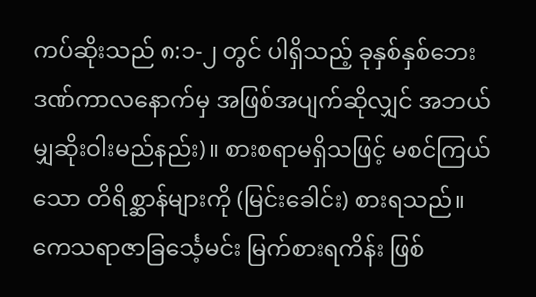ကပ်ဆိုးသည် ၈:၁-၂ တွင် ပါရှိသည့် ခုနှစ်နှစ်ဘေး ဒဏ်ကာလနောက်မှ အဖြစ်အပျက်ဆိုလျှင် အဘယ်မျှဆိုးဝါးမည်နည်း)။ စားစရာမရှိသဖြင့် မစင်ကြယ်သော တိရိစ္ဆာန်များကို (မြင်းခေါင်း) စားရသည်။ ကေသရာဇာခြင်္သေ့မင်း မြက်စားရကိန်း ဖြစ်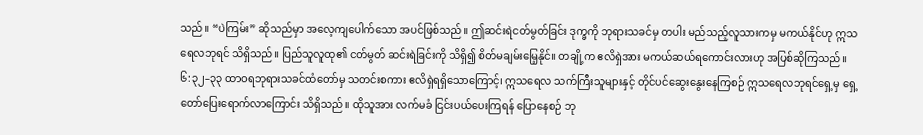သည်။ “ပဲကြမ်း” ဆိုသည်မှာ အလေ့ကျပေါက်သော အပင်ဖြစ်သည်။ ဤဆင်းရဲငတ်မွတ်ခြင်း ဒုက္ခကို ဘုရားသခင်မှ တပါး မည်သည့်လူသားကမှ မကယ်နိုင်ဟု ဣသရေလဘုရင် သိရှိသည်။ ပြည်သူလူထု၏ ငတ်မွတ် ဆင်းရဲခြင်းကို သိရှိ၍ စိတ်မချမ်းမြေ့နိုင်။ တချို့က ဧလိရှဲအား မကယ်ဆယ်ရကောင်းလားဟု အပြစ်ဆိုကြသည်။
၆:၃၂–၃၃ ထာဝရဘုရားသခင်ထံတော်မှ သတင်းစကား ဧလိရှဲရရှိသောကြောင့်၊ ဣသရေလ သက်ကြီးသူများနှင့် တိုင်ပင်ဆွေးနွေးနေကြစဉ် ဣသရေလဘုရင်ရှေ့မှ ရှေ့တော်ပြေးရောက်လာကြောင်း သိရှိသည်။ ထိုသူအား လက်မခံ ငြင်းပယ်ပေးကြရန် ပြောနေစဉ် ဘု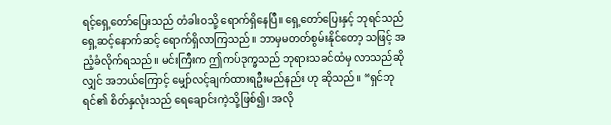ရင့်ရှေ့တော်ပြေးသည် တံခါးဝသို့ ရောက်ရှိနေပြီ။ ရှေ့တော်ပြေးနှင့် ဘုရင်သည် ရှေ့ဆင့်နောက်ဆင့် ရောက်ရှိလာကြသည်။ ဘာမှမတတ်စွမ်းနိုင်တော့ သဖြင့် အညံ့ခံလိုက်ရသည်။ မင်းကြီးက ဤကပ်ဒုက္ခသည် ဘုရားသခင်ထံမှ လာသည်ဆိုလျှင် အဘယ်ကြောင့် မျှော်လင့်ချက်ထားရဦးမည်နည်း ဟု ဆိုသည်။ “ရှင်ဘုရင်၏ စိတ်နှလုံးသည် ရေချောင်းကဲ့သို့ဖြစ်၍၊ အလို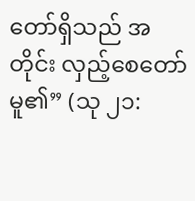တော်ရှိသည် အတိုင်း လှည့်စေတော်မူ၏” (သု ၂၁: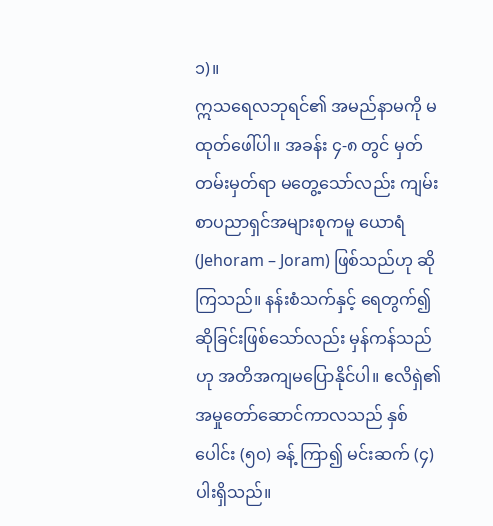၁)။
ဣသရေလဘုရင်၏ အမည်နာမကို မထုတ်ဖေါ်ပါ။ အခန်း ၄-၈ တွင် မှတ်တမ်းမှတ်ရာ မတွေ့သော်လည်း ကျမ်းစာပညာရှင်အများစုကမူ ယောရံ (Jehoram – Joram) ဖြစ်သည်ဟု ဆိုကြသည်။ နန်းစံသက်နှင့် ရေတွက်၍ ဆိုခြင်းဖြစ်သော်လည်း မှန်ကန်သည်ဟု အတိအကျမပြောနိုင်ပါ။ ဧလိရှဲ၏ အမှုတော်ဆောင်ကာလသည် နှစ်ပေါင်း (၅၀) ခန့် ကြာ၍ မင်းဆက် (၄)ပါးရှိသည်။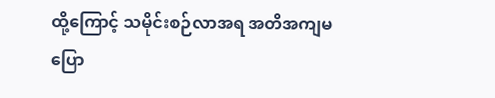ထို့ကြောင့် သမိုင်းစဉ်လာအရ အတိအကျမပြော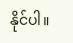နိုင်ပါ။